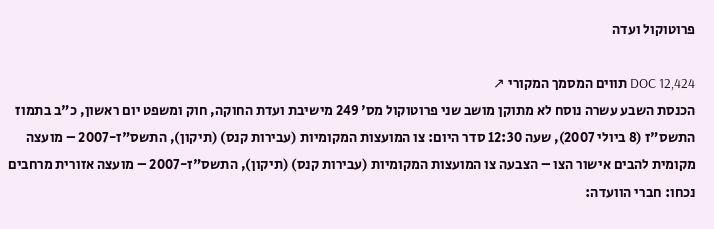פרוטוקול ועדה

DOC 12,424 תווים המסמך המקורי ↗
הכנסת השבע עשרה נוסח לא מתוקן מושב שני פרוטוקול מס' 249 מישיבת ועדת החוקה, חוק ומשפט יום ראשון, כ"ב בתמוז התשס"ז (8 ביולי 2007), שעה 12:30 סדר היום: צו המועצות המקומיות (עבירות קנס) (תיקון), התשס"ז-2007 – מועצה מקומית להבים אישור הצו – הצבעה צו המועצות המקומיות (עבירות קנס) (תיקון), התשס"ז-2007 – מועצה אזורית מרחבים נכחו: חברי הוועדה: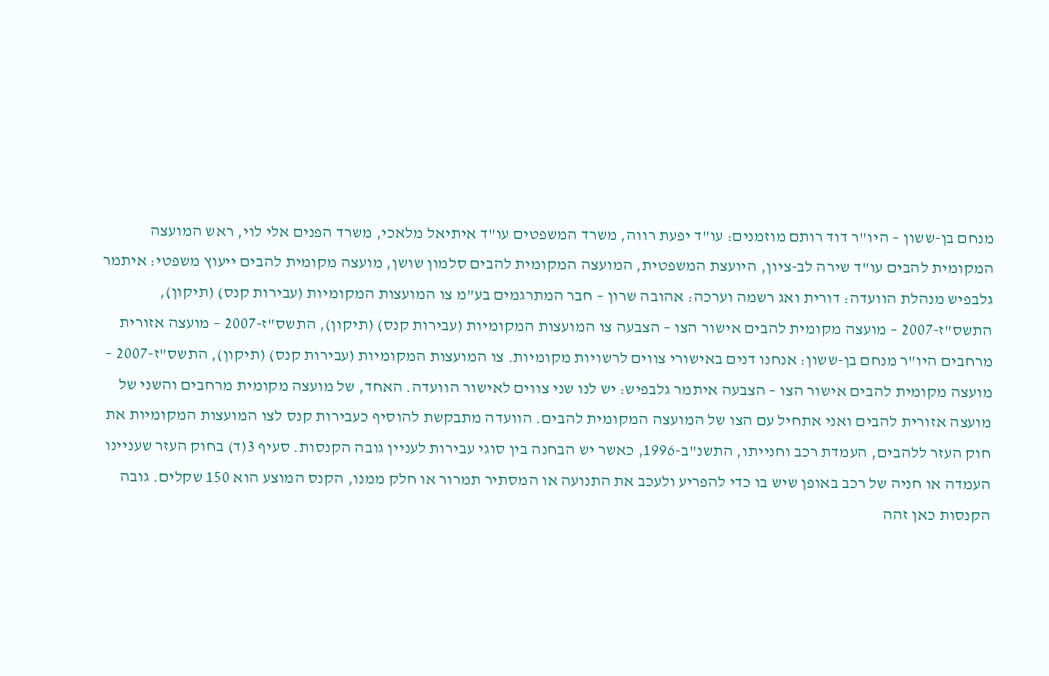מנחם בן-ששון – היו"ר דוד רותם מוזמנים: עו"ד יפעת רווה, משרד המשפטים עו"ד איתיאל מלאכי, משרד הפנים אלי לוי, ראש המועצה המקומית להבים עו"ד שירה לב-ציון, היועצת המשפטית, המועצה המקומית להבים סלמון שושן, מועצה מקומית להבים ייעוץ משפטי: איתמר גלבפיש מנהלת הוועדה: דורית ואג רשמה וערכה: אהובה שרון – חבר המתרגמים בע"מ צו המועצות המקומיות (עבירות קנס) (תיקון), התשס"ז-2007 – מועצה מקומית להבים אישור הצו – הצבעה צו המועצות המקומיות (עבירות קנס) (תיקון), התשס"ז-2007 – מועצה אזורית מרחבים היו"ר מנחם בן-ששון: אנחנו דנים באישורי צווים לרשויות מקומיות. צו המועצות המקומיות (עבירות קנס) (תיקון), התשס"ז-2007 – מועצה מקומית להבים אישור הצו – הצבעה איתמר גלבפיש: יש לנו שני צווים לאישור הוועדה. האחד, של מועצה מקומית מרחבים והשני של מועצה אזורית להבים ואני אתחיל עם הצו של המועצה המקומית להבים. הוועדה מתבקשת להוסיף כעבירות קנס לצו המועצות המקומיות את חוק העזר ללהבים, העמדת רכב וחנייתו, התשנ"ב-1996, כאשר יש הבחנה בין סוגי עבירות לעניין גובה הקנסות. סעיף 3(ד) בחוק העזר שעניינו העמדה או חניה של רכב באופן שיש בו כדי להפריע ולעכב את התנועה או המסתיר תמרור או חלק ממנו, הקנס המוצע הוא 150 שקלים. גובה הקנסות כאן זהה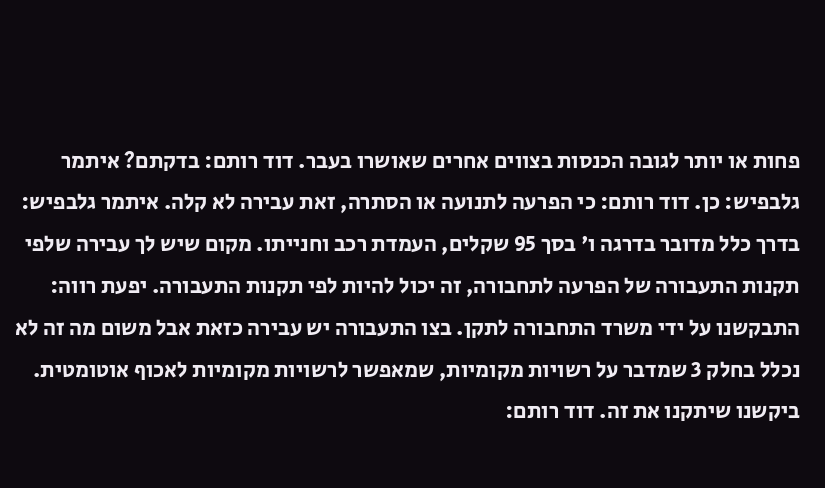פחות או יותר לגובה הכנסות בצווים אחרים שאושרו בעבר. דוד רותם: בדקתם? איתמר גלבפיש: כן. דוד רותם: כי הפרעה לתנועה או הסתרה, זאת עבירה לא קלה. איתמר גלבפיש: בדרך כלל מדובר בדרגה ו' בסך 95 שקלים, העמדת רכב וחנייתו. מקום שיש לך עבירה שלפי תקנות התעבורה של הפרעה לתחבורה, זה יכול להיות לפי תקנות התעבורה. יפעת רווה: התבקשנו על ידי משרד התחבורה לתקן. בצו התעבורה יש עבירה כזאת אבל משום מה זה לא נכלל בחלק 3 שמדבר על רשויות מקומיות, שמאפשר לרשויות מקומיות לאכוף אוטומטית. ביקשנו שיתקנו את זה. דוד רותם: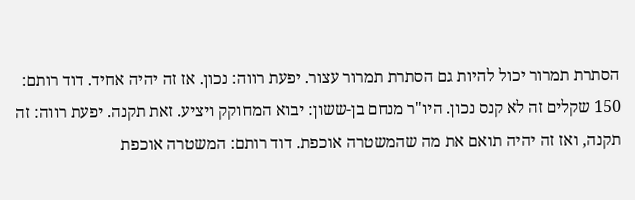הסתרת תמרור יכול להיות גם הסתרת תמרור עצור. יפעת רווה: נכון. אז זה יהיה אחיד. דוד רותם: 150 שקלים זה לא קנס נכון. היו"ר מנחם בן-ששון: יבוא המחוקק ויציע. זאת תקנה. יפעת רווה: זה תקנה, ואז זה יהיה תואם את מה שהמשטרה אוכפת. דוד רותם: המשטרה אוכפת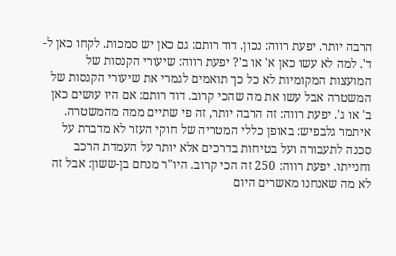הרבה יותר. יפעת רווה: נכון. דוד רותם: גם כאן יש סמכות. לקחו כאן ל-ד'. למה לא עשו כאן א' או ב'? יפעת רווה: שיעורי הקנסות של המועצות המקומיות לא כל כך תואמים לגמרי את שיעורי הקנסות של המשטרה אבל עשו את מה שהכי קרוב. דוד רותם: אם היו עושים כאן ב' או ג'. יפעת רווה: זה הרבה יותר, זה פי שתיים ממה מהמשטרה. איתמר גלבפיש: באופן כללי המטריה של חוקי העזר לא מדברת על סכנה לתעבורה ועל בטיחות בדרכים אלא יותר על העמדת הרכב וחנייתו. יפעת רווה: 250 זה הכי קרוב. היו"ר מנחם בן-ששון: אבל זה לא מה שאנחנו מאשרים היום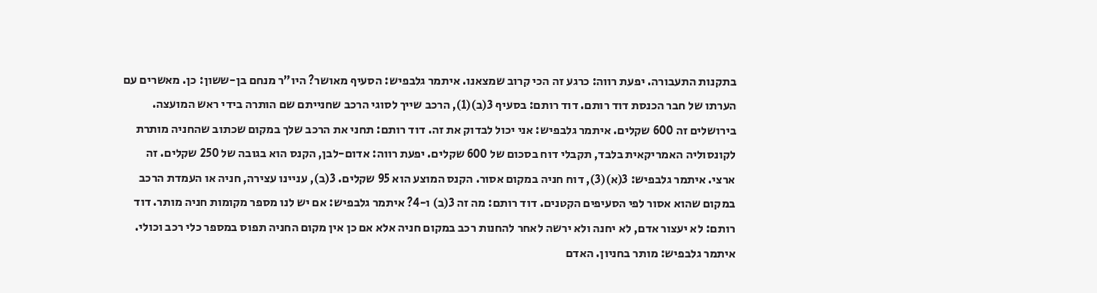בתקנות התעבורה. יפעת רווה: כרגע זה הכי קרוב שמצאנו. איתמר גלבפיש: הסעיף מאושר? היו"ר מנחם בן-ששון: כן. מאשרים עם הערתו של חבר הכנסת דוד רותם. דוד רותם: בסעיף 3(ב)(1), הרכב שייך לסוגי הרכב שחנייתם שם הותרה בידי ראש המועצה. בירושלים זה 600 שקלים. איתמר גלבפיש: אני יכול לבדוק את זה. דוד רותם: תחני את הרכב שלך במקום שכתוב שהחניה מותרת לקונסוליה האמריקאית בלבד, תקבלי דוח בסכום של 600 שקלים. יפעת רווה: אדום-לבן, הקנס הוא בגובה של 250 שקלים. זה ארצי. איתמר גלבפיש: 3(א)(3), דוח חניה במקום אסור. הקנס המוצע הוא 95 שקלים. 3(ב), עניינו עצירה, חניה או העמדת הרכב במקום שהוא אסור לפי הסעיפים הקטנים. דוד רותם: מה זה 3(ב) ו-4? איתמר גלבפיש: אם יש לנו מספר מקומות חניה מותר. דוד רותם: לא יעצור אדם, לא יחנה ולא ירשה לאחר להחנות רכב במקום חניה אלא אם כן אין מקום החניה תפוס במספר כלי רכב וכולי. איתמר גלבפיש: מותר בחניון. האדם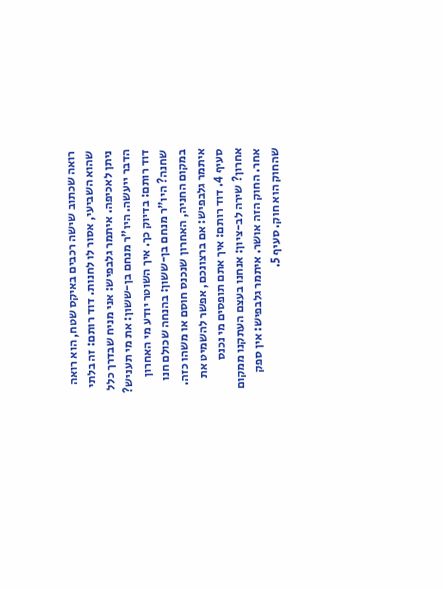רואה שכתוב שישה רכבים באיקס שטח, הוא רואה שהוא השביעי, אסור לו לחנות. דוד רותם: זה בלתי ניתן לאכיפה. איתמר גלבפיש: אני מניח שבדרך כלל הדבר ייעשה. היו"ר מנחם בן-ששון: את מי תעניש? דוד רותם: בדיוק כך. איך השוטר יודע מי האחרון שחנה? היו"ר מנחם בן-ששון: בהנחה שכולם חנו במקום החניה, האחרון שנכנס חוסם או משהו כזה. איתמר גלבפיש: אם ברצונכם, אפשר להשמיט את סעיף 4. דוד רותם: איך אתם תופסים מי נכנס אחרון? שירה לב-ציון: אנחנו בעצם העתקנו ממקום אחר. החוק הזה אושר. איתמר גלבפיש: אין ספק שהחוק הוא חוק. סעיף 5.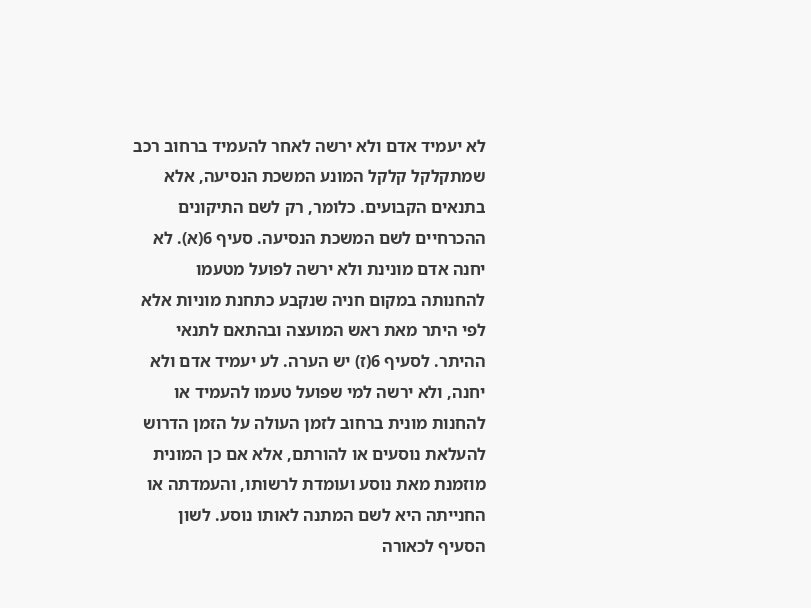לא יעמיד אדם ולא ירשה לאחר להעמיד ברחוב רכב שמתקלקל קלקל המונע המשכת הנסיעה, אלא בתנאים הקבועים. כלומר, רק לשם התיקונים ההכרחיים לשם המשכת הנסיעה. סעיף 6(א). לא יחנה אדם מונינת ולא ירשה לפועל מטעמו להחנותה במקום חניה שנקבע כתחנת מוניות אלא לפי היתר מאת ראש המועצה ובהתאם לתנאי ההיתר. לסעיף 6(ז) יש הערה. לע יעמיד אדם ולא יחנה, ולא ירשה למי שפועל טעמו להעמיד או להחנות מונית ברחוב לזמן העולה על הזמן הדרוש להעלאת נוסעים או להורתם, אלא אם כן המונית מוזמנת מאת נוסע ועומדת לרשותו, והעמדתה או החנייתה היא לשם המתנה לאותו נוסע. לשון הסעיף לכאורה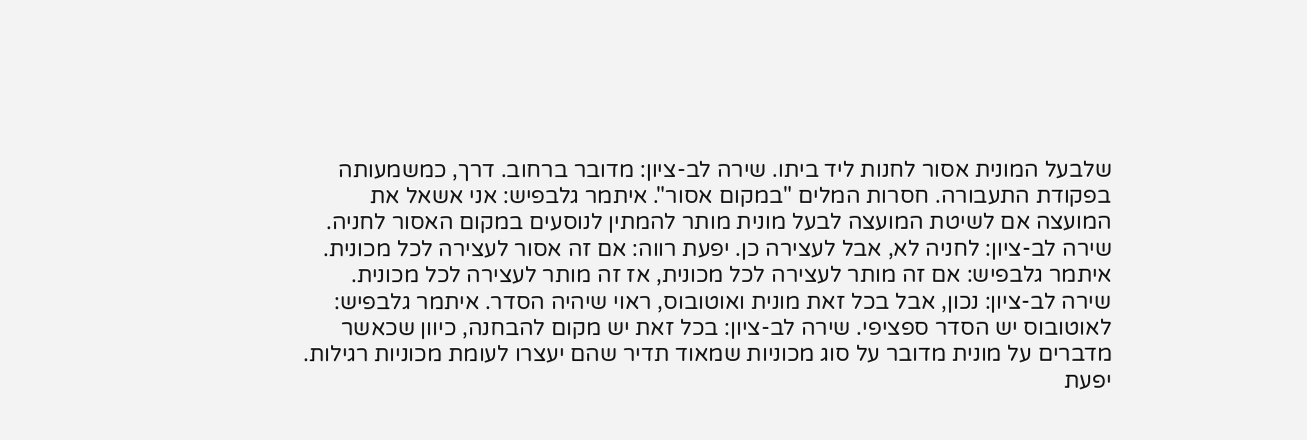שלבעל המונית אסור לחנות ליד ביתו. שירה לב-ציון: מדובר ברחוב. דרך, כמשמעותה בפקודת התעבורה. חסרות המלים "במקום אסור". איתמר גלבפיש: אני אשאל את המועצה אם לשיטת המועצה לבעל מונית מותר להמתין לנוסעים במקום האסור לחניה. שירה לב-ציון: לחניה לא, אבל לעצירה כן. יפעת רווה: אם זה אסור לעצירה לכל מכונית. איתמר גלבפיש: אם זה מותר לעצירה לכל מכונית, אז זה מותר לעצירה לכל מכונית. שירה לב-ציון: נכון, אבל בכל זאת מונית ואוטובוס, ראוי שיהיה הסדר. איתמר גלבפיש: לאוטובוס יש הסדר ספציפי. שירה לב-ציון: בכל זאת יש מקום להבחנה, כיוון שכאשר מדברים על מונית מדובר על סוג מכוניות שמאוד תדיר שהם יעצרו לעומת מכוניות רגילות. יפעת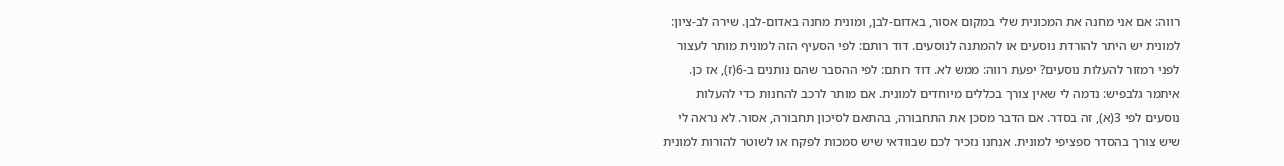רווה: אם אני מחנה את המכונית שלי במקום אסור, באדום-לבן, ומונית מחנה באדום-לבן. שירה לב-ציון: למונית יש היתר להורדת נוסעים או להמתנה לנוסעים. דוד רותם: לפי הסעיף הזה למונית מותר לעצור לפני רמזור להעלות נוסעים? יפעת רווה: ממש לא. דוד רותם: לפי ההסבר שהם נותנים ב-6(ז), אז כן. איתמר גלבפיש: נדמה לי שאין צורך בכללים מיוחדים למונית. אם מותר לרכב להחנות כדי להעלות נוסעים לפי 3(א), זה בסדר. אם הדבר מסכן את התחבורה, בהתאם לסיכון תחבורה, אסור. לא נראה לי שיש צורך בהסדר ספציפי למונית. אנחנו נזכיר לכם שבוודאי שיש סמכות לפקח או לשוטר להורות למונית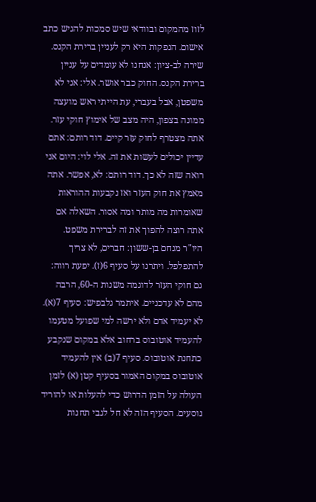לזוז מהמקום ובוודאי שיש סמכות להגיש כתב אישום. הנפקות היא רק לעניין ברירת הקנס. שירה לב-ציון: אנחנו לא עומדים על עניין ברירת הקנס. החוק כבר אושר. אלי: אני לא משפטן, אבל בעברי, עת הייתי ראש מועצה ממונה בצפון, היה מצב של אימוץ חוקי עזר. אתה מצטרף לחוק עזר קיים. דוד רותם: אתם עדיין יכולים לעשות את זה. אלי לוי: היום אני רואה שזה לא כך. דוד רותם: לא, אפשר. אתה מאמץ את חוק העזר ואז נקבעות ההוראות שאומרות מה מותר ומה אסור. השאלה אם אתה רוצה להפוך את זה לברירת משפט. היו"ר מנחם בן-ששון: חברים, לא צריך להתפלפל. ויתרנו על סעיף 6(ז). יפעת רווה: גם חוקי העזר לדוגמה משנות ה-60, הרבה מהם לא עדכניים. איתמר גלבפיש: סעיף 7(א). לא יעמיד אדם ולא ירשה למי שפועל מטעמו להעמיד אוטובוס ברחוב אלא במקום שנקבע כתחנת אוטובוס. סעיף 7(ב) אין להעמיד אוטובוס במקום האמור בסעיף קטן (א) לזמן העולה על הזמן הדרוש כדי להעלות או להוריד נוסעים. הסעיף הזה לא חל לגבי תחנות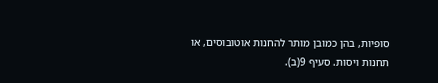סופיות, בהן כמובן מותר להחנות אוטובוסים, או תחנות ויסות. סעיף 9(ב).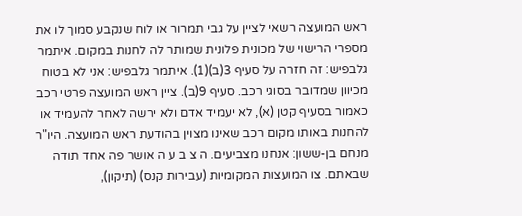ראש המועצה רשאי לציין על גבי תמרור או לוח שנקבע סמוך לו את מספרי הרישוי של מכונית פלונית שמותר לה לחנות במקום. איתמר גלבפיש: זה חזרה על סעיף 3(ב)(1). איתמר גלבפיש: אני לא בטוח מכיוון שמדובר בסוגי רכב. סעיף 9(ב). ציין ראש המועצה פרטי רכב כאמור בסעיף קטן (א), לא יעמיד אדם ולא ירשה לאחר להעמיד או להחנות באותו מקום רכב שאינו מצוין בהודעת ראש המועצה. היו"ר מנחם בן-ששון: אנחנו מצביעים. ה צ ב ע ה אושר פה אחד תודה שבאתם. צו המועצות המקומיות (עבירות קנס) (תיקון),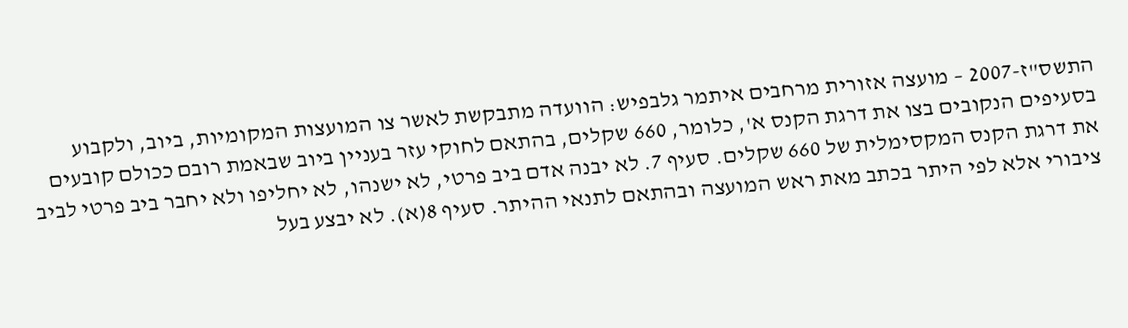התשס"ז-2007 – מועצה אזורית מרחבים איתמר גלבפיש: הוועדה מתבקשת לאשר צו המועצות המקומיות, ביוב, ולקבוע בסעיפים הנקובים בצו את דרגת הקנס א', כלומר, 660 שקלים, בהתאם לחוקי עזר בעניין ביוב שבאמת רובם ככולם קובעים את דרגת הקנס המקסימלית של 660 שקלים. סעיף 7. לא יבנה אדם ביב פרטי, לא ישנהו, לא יחליפו ולא יחבר ביב פרטי לביב ציבורי אלא לפי היתר בכתב מאת ראש המועצה ובהתאם לתנאי ההיתר. סעיף 8(א). לא יבצע בעל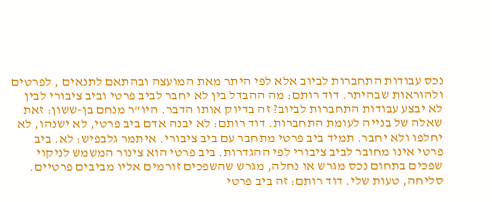נכס עבודות התחברות לביוב אלא לפי היתר מאת המועצה ובהתאם לתנאים , לפרטים ולהוראות שבהיתר. דוד רותם: מה ההבדל בין לא יחבר לביב פרטי וביב ציבורי לבין לא יבצע עבודות התחברות לביוב? זה בדיוק אותו הדבר. היו"ר מנחם בן-ששון: זאת שאלה של בנייה לעומת התחברות. דוד רותם: לא יבנה אדם ביב פרטי, לא ישנהו, לא יחלפו ולא יחבר. תמיד ביב פרטי מתחבר עם ביב ציבורי. איתמר גלבפיש: לא. ביב פרטי אינו מחובר לביב ציבורי לפי ההגדרות. ביב פרטי הוא צינור המשמש לניקוי שפכים בתחום נכס מגרש או נחלה, מגרש שהשפכים זורמים אליו מביבים פרטיים. סליחה, טעות שלי. דוד רותם: זה ביב פרטי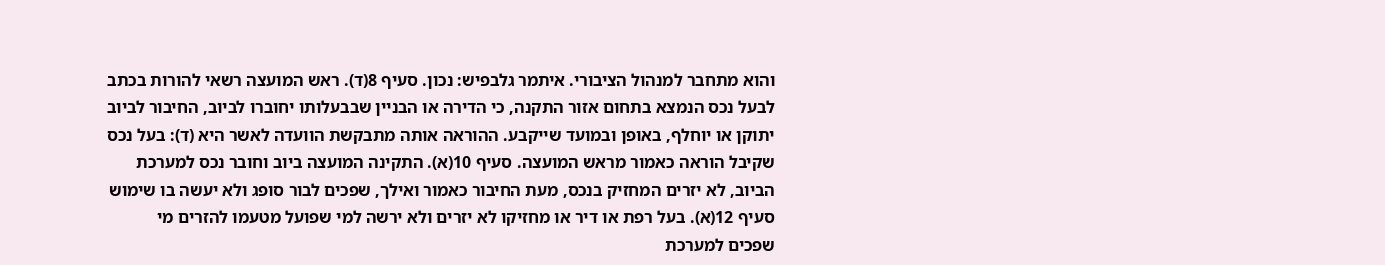והוא מתחבר למנהול הציבורי. איתמר גלבפיש: נכון. סעיף 8(ד). ראש המועצה רשאי להורות בכתב לבעל נכס הנמצא בתחום אזור התקנה, כי הדירה או הבניין שבבעלותו יחוברו לביוב, החיבור לביוב יתוקן או יוחלף, באופן ובמועד שייקבע. ההוראה אותה מתבקשת הוועדה לאשר היא (ד): בעל נכס שקיבל הוראה כאמור מראש המועצה. סעיף 10(א). התקינה המועצה ביוב וחובר נכס למערכת הביוב, לא יזרים המחזיק בנכס, מעת החיבור כאמור ואילך, שפכים לבור סופג ולא יעשה בו שימוש סעיף 12(א). בעל רפת או דיר או מחזיקו לא יזרים ולא ירשה למי שפועל מטעמו להזרים מי שפכים למערכת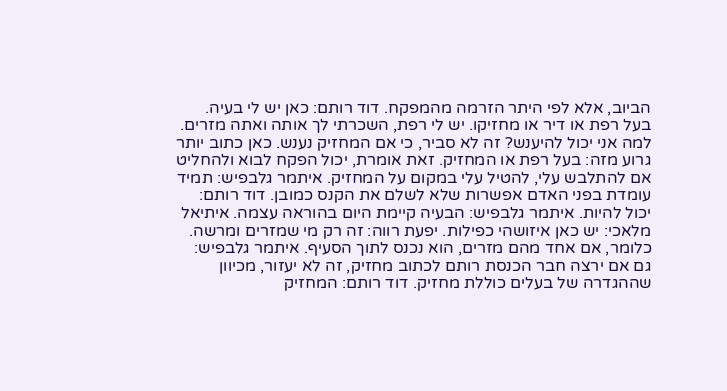הביוב, אלא לפי היתר הזרמה מהמפקח. דוד רותם: כאן יש לי בעיה. בעל רפת או דיר או מחזיקו. יש לי רפת, השכרתי לך אותה ואתה מזרים. למה אני יכול להיענש? זה לא סביר, כי אם המחזיק נענש. כאן כתוב יותר גרוע מזה: בעל רפת או המחזיק. זאת אומרת, יכול הפקח לבוא ולהחליט אם להתלבש עלי, להטיל עלי במקום על המחזיק. איתמר גלבפיש: תמיד עומדת בפני האדם אפשרות שלא לשלם את הקנס כמובן. דוד רותם: יכול להיות. איתמר גלבפיש: הבעיה קיימת היום בהוראה עצמה. איתיאל מלאכי: יש כאן איזושהי כפילות. יפעת רווה: זה רק מי שמזרים ומרשה. כלומר, אם אחד מהם מזרים, הוא נכנס לתוך הסעיף. איתמר גלבפיש: גם אם ירצה חבר הכנסת רותם לכתוב מחזיק, זה לא יעזור, מכיוון שההגדרה של בעלים כוללת מחזיק. דוד רותם: המחזיק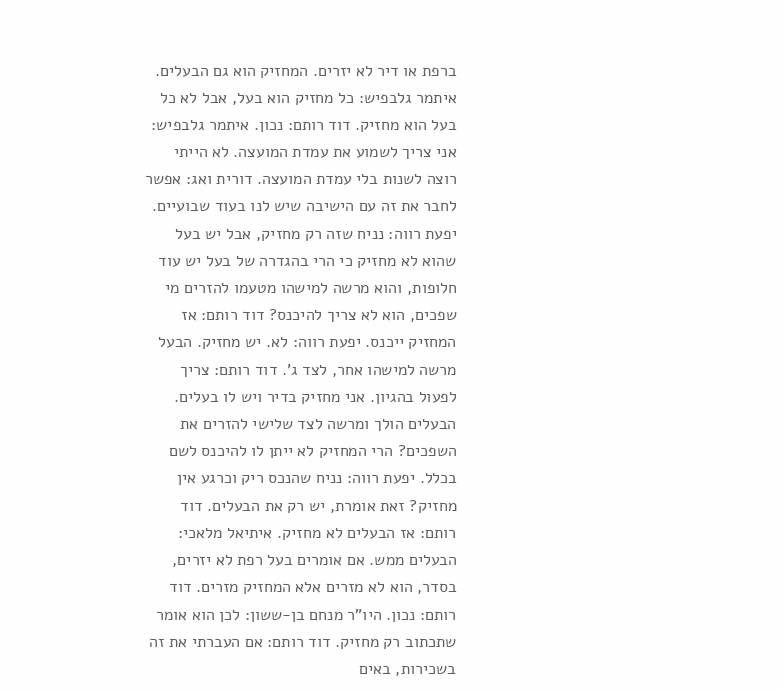ברפת או דיר לא יזרים. המחזיק הוא גם הבעלים. איתמר גלבפיש: כל מחזיק הוא בעל, אבל לא כל בעל הוא מחזיק. דוד רותם: נכון. איתמר גלבפיש: אני צריך לשמוע את עמדת המועצה. לא הייתי רוצה לשנות בלי עמדת המועצה. דורית ואג: אפשר לחבר את זה עם הישיבה שיש לנו בעוד שבועיים. יפעת רווה: נניח שזה רק מחזיק, אבל יש בעל שהוא לא מחזיק כי הרי בהגדרה של בעל יש עוד חלופות, והוא מרשה למישהו מטעמו להזרים מי שפכים, הוא לא צריך להיכנס? דוד רותם: אז המחזיק ייכנס. יפעת רווה: לא. יש מחזיק. הבעל מרשה למישהו אחר, לצד ג'. דוד רותם: צריך לפעול בהגיון. אני מחזיק בדיר ויש לו בעלים. הבעלים הולך ומרשה לצד שלישי להזרים את השפכים? הרי המחזיק לא ייתן לו להיכנס לשם בכלל. יפעת רווה: נניח שהנכס ריק וכרגע אין מחזיק? זאת אומרת, יש רק את הבעלים. דוד רותם: אז הבעלים לא מחזיק. איתיאל מלאכי: הבעלים ממש. אם אומרים בעל רפת לא יזרים, בסדר, הוא לא מזרים אלא המחזיק מזרים. דוד רותם: נכון. היו"ר מנחם בן-ששון: לכן הוא אומר שתכתוב רק מחזיק. דוד רותם: אם העברתי את זה בשכירות, באים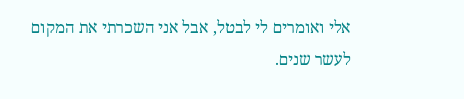אלי ואומרים לי לבטל, אבל אני השכרתי את המקום לעשר שנים.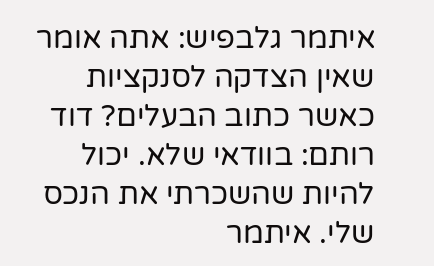איתמר גלבפיש: אתה אומר שאין הצדקה לסנקציות כאשר כתוב הבעלים? דוד רותם: בוודאי שלא. יכול להיות שהשכרתי את הנכס שלי. איתמר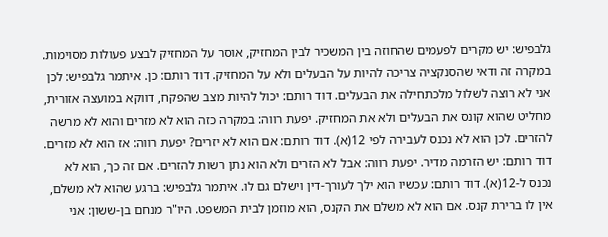גלבפיש: יש מקרים לפעמים שהחוזה בין המשכיר לבין המחזיק, אוסר על המחזיק לבצע פעולות מסוימות. במקרה זה ודאי שהסנקציה צריכה להיות על הבעלים ולא על המחזיק. דוד רותם: כן. איתמר גלבפיש: לכן אני לא רוצה לשלול מלכתחילה את הבעלים. דוד רותם: יכול להיות מצב שהפקח, דווקא במועצה אזורית, מחליט שהוא קונס את הבעלים ולא את המחזיק. יפעת רווה: במקרה כזה הוא לא מזרים והוא לא מרשה להזרים. לכן הוא לא נכנס לעבירה לפי 12(א). דוד רותם: אם הוא לא יזרים? יפעת רווה: אז הוא לא מזרים. דוד רותם: יש הזרמה מדיר. יפעת רווה: אבל לא הזרים ולא הוא נתן רשות להזרים. אם זה כך, הוא לא נכנס ל-12(א). דוד רותם: עכשיו הוא ילך לעורך-דין וישלם גם לו. איתמר גלבפיש: ברגע שהוא לא משלם, אין לו ברירת קנס. אם הוא לא משלם את הקנס, הוא מוזמן לבית המשפט. היו"ר מנחם בן-ששון: אני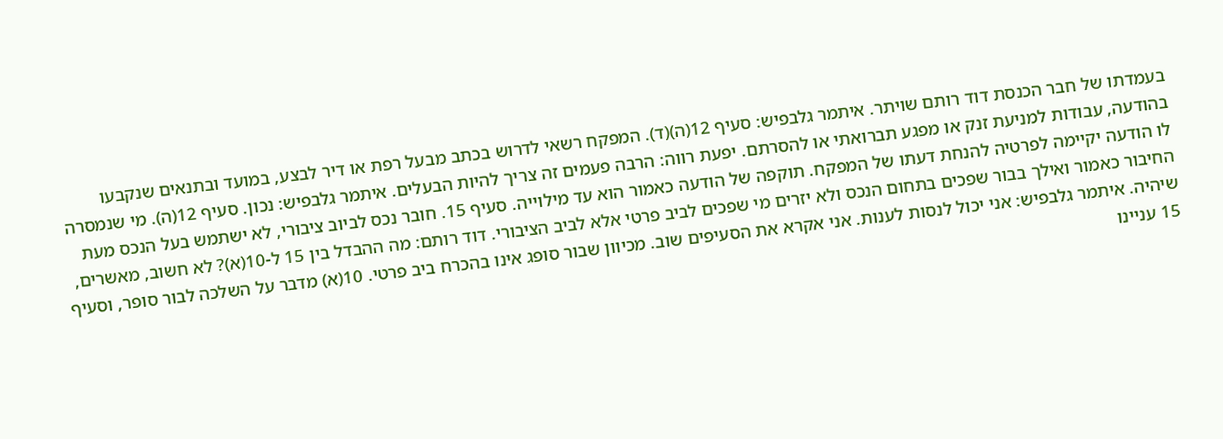בעמדתו של חבר הכנסת דוד רותם שויתר. איתמר גלבפיש: סעיף 12(ה)(ד). המפקח רשאי לדרוש בכתב מבעל רפת או דיר לבצע, במועד ובתנאים שנקבעו בהודעה, עבודות למניעת זנק או מפגע תברואתי או להסרתם. יפעת רווה: הרבה פעמים זה צריך להיות הבעלים. איתמר גלבפיש: נכון. סעיף 12(ה). מי שנמסרה לו הודעה יקיימה לפרטיה להנחת דעתו של המפקח. תוקפה של הודעה כאמור הוא עד מילוייה. סעיף 15. חובר נכס לביוב ציבורי, לא ישתמש בעל הנכס מעת החיבור כאמור ואילך בבור שפכים בתחום הנכס ולא יזרים מי שפכים לביב פרטי אלא לביב הציבורי. דוד רותם: מה ההבדל בין 15 ל-10(א)? לא חשוב, מאשרים, שיהיה. איתמר גלבפיש: אני יכול לנסות לענות. אני אקרא את הסעיפים שוב. מכיוון שבור סופג אינו בהכרח ביב פרטי. 10(א) מדבר על השלכה לבור סופר, וסעיף 15 עניינו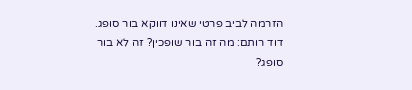הזרמה לביב פרטי שאינו דווקא בור סופג. דוד רותם: מה זה בור שופכין? זה לא בור סופג?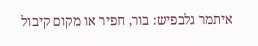איתמר גלבפיש: בור, חפיר או מקום קיבול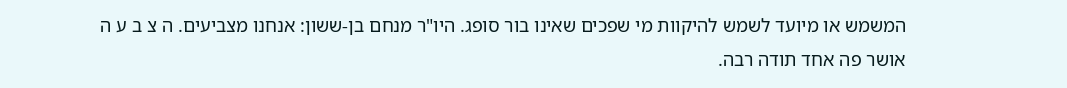המשמש או מיועד לשמש להיקוות מי שפכים שאינו בור סופג. היו"ר מנחם בן-ששון: אנחנו מצביעים. ה צ ב ע ה אושר פה אחד תודה רבה.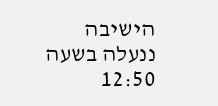הישיבה ננעלה בשעה 12:50